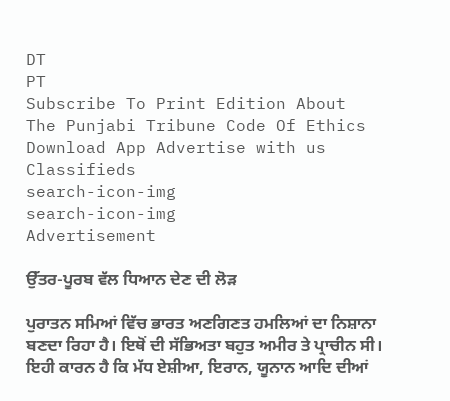DT
PT
Subscribe To Print Edition About The Punjabi Tribune Code Of Ethics Download App Advertise with us Classifieds
search-icon-img
search-icon-img
Advertisement

ਉੱਤਰ-ਪੂਰਬ ਵੱਲ ਧਿਆਨ ਦੇਣ ਦੀ ਲੋੜ

ਪੁਰਾਤਨ ਸਮਿਆਂ ਵਿੱਚ ਭਾਰਤ ਅਣਗਿਣਤ ਹਮਲਿਆਂ ਦਾ ਨਿਸ਼ਾਨਾ ਬਣਦਾ ਰਿਹਾ ਹੈ। ਇਥੋਂ ਦੀ ਸੱਭਿਅਤਾ ਬਹੁਤ ਅਮੀਰ ਤੇ ਪ੍ਰਾਚੀਨ ਸੀ। ਇਹੀ ਕਾਰਨ ਹੈ ਕਿ ਮੱਧ ਏਸ਼ੀਆ, ਇਰਾਨ, ਯੂਨਾਨ ਆਦਿ ਦੀਆਂ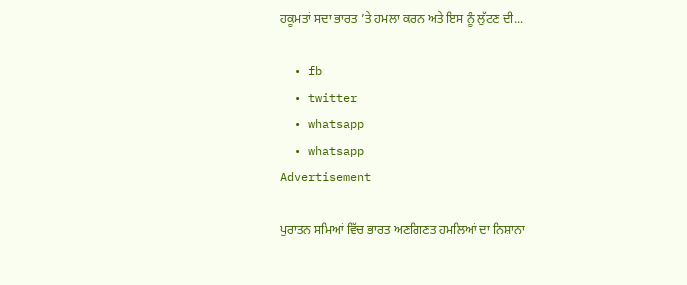ਹਕੂਮਤਾਂ ਸਦਾ ਭਾਰਤ ’ਤੇ ਹਮਲਾ ਕਰਨ ਅਤੇ ਇਸ ਨੂੰ ਲੁੱਟਣ ਦੀ...

  • fb
  • twitter
  • whatsapp
  • whatsapp
Advertisement

ਪੁਰਾਤਨ ਸਮਿਆਂ ਵਿੱਚ ਭਾਰਤ ਅਣਗਿਣਤ ਹਮਲਿਆਂ ਦਾ ਨਿਸ਼ਾਨਾ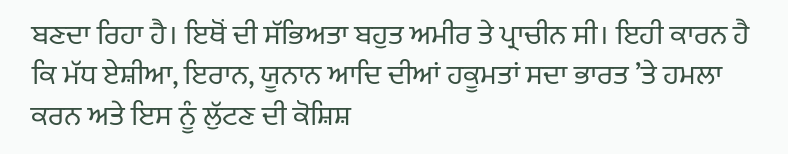ਬਣਦਾ ਰਿਹਾ ਹੈ। ਇਥੋਂ ਦੀ ਸੱਭਿਅਤਾ ਬਹੁਤ ਅਮੀਰ ਤੇ ਪ੍ਰਾਚੀਨ ਸੀ। ਇਹੀ ਕਾਰਨ ਹੈ ਕਿ ਮੱਧ ਏਸ਼ੀਆ, ਇਰਾਨ, ਯੂਨਾਨ ਆਦਿ ਦੀਆਂ ਹਕੂਮਤਾਂ ਸਦਾ ਭਾਰਤ ’ਤੇ ਹਮਲਾ ਕਰਨ ਅਤੇ ਇਸ ਨੂੰ ਲੁੱਟਣ ਦੀ ਕੋਸ਼ਿਸ਼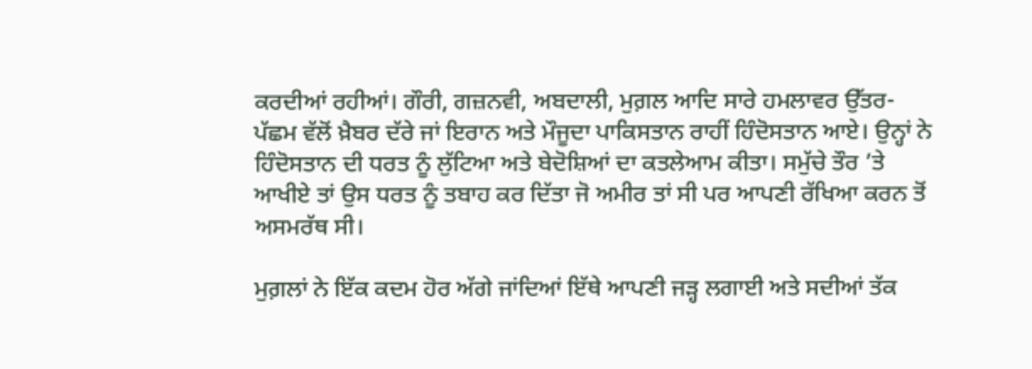ਕਰਦੀਆਂ ਰਹੀਆਂ। ਗੌਰੀ, ਗਜ਼ਨਵੀ, ਅਬਦਾਲੀ, ਮੁਗ਼ਲ ਆਦਿ ਸਾਰੇ ਹਮਲਾਵਰ ਉੱਤਰ-ਪੱਛਮ ਵੱਲੋਂ ਖ਼ੈਬਰ ਦੱਰੇ ਜਾਂ ਇਰਾਨ ਅਤੇ ਮੌਜੂਦਾ ਪਾਕਿਸਤਾਨ ਰਾਹੀਂ ਹਿੰਦੋਸਤਾਨ ਆਏ। ਉਨ੍ਹਾਂ ਨੇ ਹਿੰਦੋਸਤਾਨ ਦੀ ਧਰਤ ਨੂੰ ਲੁੱਟਿਆ ਅਤੇ ਬੇਦੋਸ਼ਿਆਂ ਦਾ ਕਤਲੇਆਮ ਕੀਤਾ। ਸਮੁੱਚੇ ਤੌਰ ’ਤੇ ਆਖੀਏ ਤਾਂ ਉਸ ਧਰਤ ਨੂੰ ਤਬਾਹ ਕਰ ਦਿੱਤਾ ਜੋ ਅਮੀਰ ਤਾਂ ਸੀ ਪਰ ਆਪਣੀ ਰੱਖਿਆ ਕਰਨ ਤੋਂ ਅਸਮਰੱਥ ਸੀ।

ਮੁਗ਼ਲਾਂ ਨੇ ਇੱਕ ਕਦਮ ਹੋਰ ਅੱਗੇ ਜਾਂਦਿਆਂ ਇੱਥੇ ਆਪਣੀ ਜੜ੍ਹ ਲਗਾਈ ਅਤੇ ਸਦੀਆਂ ਤੱਕ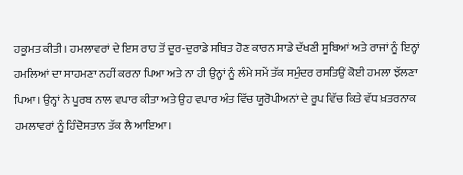ਹਕੂਮਤ ਕੀਤੀ। ਹਮਲਾਵਰਾਂ ਦੇ ਇਸ ਰਾਹ ਤੋਂ ਦੂਰ-ਦੁਰਾਡੇ ਸਥਿਤ ਹੋਣ ਕਾਰਨ ਸਾਡੇ ਦੱਖਣੀ ਸੂਬਿਆਂ ਅਤੇ ਰਾਜਾਂ ਨੂੰ ਇਨ੍ਹਾਂ ਹਮਲਿਆਂ ਦਾ ਸਾਹਮਣਾ ਨਹੀਂ ਕਰਨਾ ਪਿਆ ਅਤੇ ਨਾ ਹੀ ਉਨ੍ਹਾਂ ਨੂੰ ਲੰਮੇ ਸਮੇਂ ਤੱਕ ਸਮੁੰਦਰ ਰਸਤਿਉਂ ਕੋਈ ਹਮਲਾ ਝੱਲਣਾ ਪਿਆ। ਉਨ੍ਹਾਂ ਨੇ ਪੂਰਬ ਨਾਲ ਵਪਾਰ ਕੀਤਾ ਅਤੇ ਉਹ ਵਪਾਰ ਅੰਤ ਵਿੱਚ ਯੂਰੋਪੀਅਨਾਂ ਦੇ ਰੂਪ ਵਿੱਚ ਕਿਤੇ ਵੱਧ ਖ਼ਤਰਨਾਕ ਹਮਲਾਵਰਾਂ ਨੂੰ ਹਿੰਦੋਸਤਾਨ ਤੱਕ ਲੈ ਆਇਆ।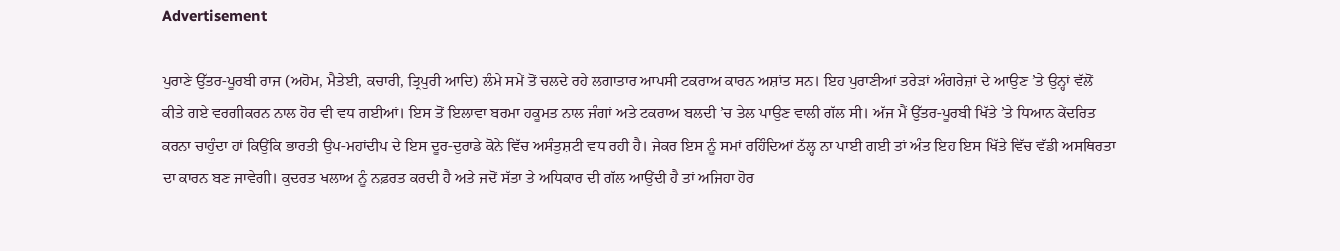Advertisement

ਪੁਰਾਣੇ ਉੱਤਰ-ਪੂਰਬੀ ਰਾਜ (ਅਹੋਮ, ਮੈਤੇਈ, ਕਚਾਰੀ, ਤ੍ਰਿਪੁਰੀ ਆਦਿ) ਲੰਮੇ ਸਮੇਂ ਤੋਂ ਚਲਦੇ ਰਹੇ ਲਗਾਤਾਰ ਆਪਸੀ ਟਕਰਾਅ ਕਾਰਨ ਅਸ਼ਾਂਤ ਸਨ। ਇਹ ਪੁਰਾਣੀਆਂ ਤਰੇੜਾਂ ਅੰਗਰੇਜ਼ਾਂ ਦੇ ਆਉਣ ’ਤੇ ਉਨ੍ਹਾਂ ਵੱਲੋਂ ਕੀਤੇ ਗਏ ਵਰਗੀਕਰਨ ਨਾਲ ਹੋਰ ਵੀ ਵਧ ਗਈਆਂ। ਇਸ ਤੋਂ ਇਲਾਵਾ ਬਰਮਾ ਹਕੂਮਤ ਨਾਲ ਜੰਗਾਂ ਅਤੇ ਟਕਰਾਅ ਬਲਦੀ ’ਚ ਤੇਲ ਪਾਉਣ ਵਾਲੀ ਗੱਲ ਸੀ। ਅੱਜ ਮੈਂ ਉੱਤਰ-ਪੂਰਬੀ ਖਿੱਤੇ ’ਤੇ ਧਿਆਨ ਕੇਂਦਰਿਤ ਕਰਨਾ ਚਾਹੁੰਦਾ ਹਾਂ ਕਿਉਂਕਿ ਭਾਰਤੀ ਉਪ-ਮਹਾਂਦੀਪ ਦੇ ਇਸ ਦੂਰ-ਦੁਰਾਡੇ ਕੋਨੇ ਵਿੱਚ ਅਸੰਤੁਸ਼ਟੀ ਵਧ ਰਹੀ ਹੈ। ਜੇਕਰ ਇਸ ਨੂੰ ਸਮਾਂ ਰਹਿੰਦਿਆਂ ਠੱਲ੍ਹ ਨਾ ਪਾਈ ਗਈ ਤਾਂ ਅੰਤ ਇਹ ਇਸ ਖਿੱਤੇ ਵਿੱਚ ਵੱਡੀ ਅਸਥਿਰਤਾ ਦਾ ਕਾਰਨ ਬਣ ਜਾਵੇਗੀ। ਕੁਦਰਤ ਖਲਾਅ ਨੂੰ ਨਫ਼ਰਤ ਕਰਦੀ ਹੈ ਅਤੇ ਜਦੋਂ ਸੱਤਾ ਤੇ ਅਧਿਕਾਰ ਦੀ ਗੱਲ ਆਉਂਦੀ ਹੈ ਤਾਂ ਅਜਿਹਾ ਹੋਰ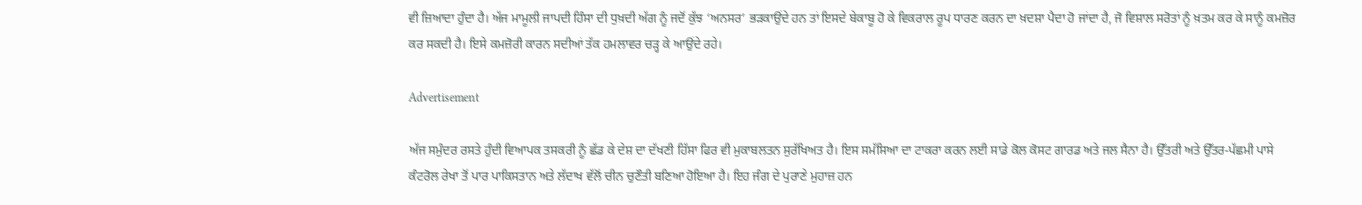ਵੀ ਜ਼ਿਆਦਾ ਹੁੰਦਾ ਹੈ। ਅੱਜ ਮਾਮੂਲੀ ਜਾਪਦੀ ਹਿੰਸਾ ਦੀ ਧੁਖ਼ਦੀ ਅੱਗ ਨੂੰ ਜਦੋਂ ਕੁੱਝ ‘ਅਨਸਰ’ ਭੜਕਾਉਂਦੇ ਹਨ ਤਾਂ ਇਸਦੇ ਬੇਕਾਬੂ ਹੋ ਕੇ ਵਿਕਰਾਲ ਰੂਪ ਧਾਰਣ ਕਰਨ ਦਾ ਖ਼ਦਸ਼ਾ ਪੈਦਾ ਹੋ ਜਾਂਦਾ ਹੈ, ਜੋ ਵਿਸ਼ਾਲ ਸਰੋਤਾਂ ਨੂੰ ਖ਼ਤਮ ਕਰ ਕੇ ਸਾਨੂੰ ਕਮਜ਼ੋਰ ਕਰ ਸਕਦੀ ਹੈ। ਇਸੇ ਕਮਜ਼ੋਰੀ ਕਾਰਨ ਸਦੀਆਂ ਤੱਕ ਹਮਲਾਵਰ ਚੜ੍ਹ ਕੇ ਆਉਂਦੇ ਰਹੇ।

Advertisement

ਅੱਜ ਸਮੁੰਦਰ ਰਸਤੇ ਹੁੰਦੀ ਵਿਆਪਕ ਤਸਕਰੀ ਨੂੰ ਛੱਡ ਕੇ ਦੇਸ਼ ਦਾ ਦੱਖਣੀ ਹਿੱਸਾ ਫਿਰ ਵੀ ਮੁਕਾਬਲਤਨ ਸੁਰੱਖਿਅਤ ਹੈ। ਇਸ ਸਮੱਸਿਆ ਦਾ ਟਾਕਰਾ ਕਰਨ ਲਈ ਸਾਡੇ ਕੋਲ ਕੋਸਟ ਗਾਰਡ ਅਤੇ ਜਲ ਸੈਨਾ ਹੈ। ਉੱਤਰੀ ਅਤੇ ਉੱਤਰ-ਪੱਛਮੀ ਪਾਸੇ ਕੰਟਰੋਲ ਰੇਖਾ ਤੋਂ ਪਾਰ ਪਾਕਿਸਤਾਨ ਅਤੇ ਲੱਦਾਖ ਵੱਲੋਂ ਚੀਨ ਚੁਣੌਤੀ ਬਣਿਆ ਹੋਇਆ ਹੈ। ਇਹ ਜੰਗ ਦੇ ਪੁਰਾਣੇ ਮੁਹਾਜ਼ ਹਨ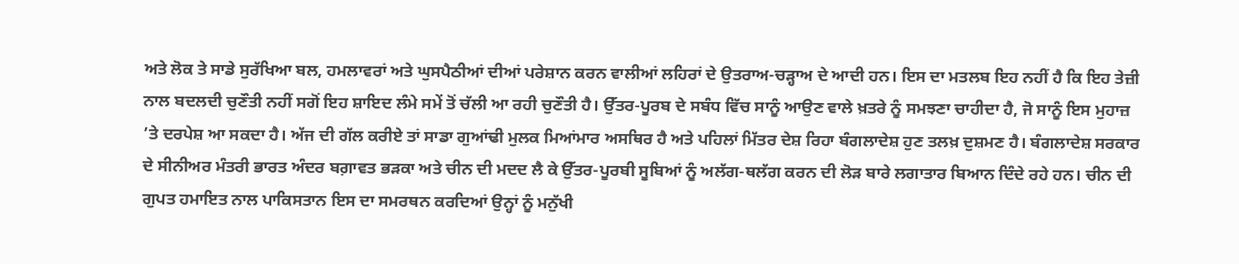ਅਤੇ ਲੋਕ ਤੇ ਸਾਡੇ ਸੁਰੱਖਿਆ ਬਲ, ਹਮਲਾਵਰਾਂ ਅਤੇ ਘੁਸਪੈਠੀਆਂ ਦੀਆਂ ਪਰੇਸ਼ਾਨ ਕਰਨ ਵਾਲੀਆਂ ਲਹਿਰਾਂ ਦੇ ਉਤਰਾਅ-ਚੜ੍ਹਾਅ ਦੇ ਆਦੀ ਹਨ। ਇਸ ਦਾ ਮਤਲਬ ਇਹ ਨਹੀਂ ਹੈ ਕਿ ਇਹ ਤੇਜ਼ੀ ਨਾਲ ਬਦਲਦੀ ਚੁਣੌਤੀ ਨਹੀਂ ਸਗੋਂ ਇਹ ਸ਼ਾਇਦ ਲੰਮੇ ਸਮੇਂ ਤੋਂ ਚੱਲੀ ਆ ਰਹੀ ਚੁਣੌਤੀ ਹੈ। ਉੱਤਰ-ਪੂਰਬ ਦੇ ਸਬੰਧ ਵਿੱਚ ਸਾਨੂੰ ਆਉਣ ਵਾਲੇ ਖ਼ਤਰੇ ਨੂੰ ਸਮਝਣਾ ਚਾਹੀਦਾ ਹੈ, ਜੋ ਸਾਨੂੰ ਇਸ ਮੁਹਾਜ਼ ’ਤੇ ਦਰਪੇਸ਼ ਆ ਸਕਦਾ ਹੈ। ਅੱਜ ਦੀ ਗੱਲ ਕਰੀਏ ਤਾਂ ਸਾਡਾ ਗੁਆਂਢੀ ਮੁਲਕ ਮਿਆਂਮਾਰ ਅਸਥਿਰ ਹੈ ਅਤੇ ਪਹਿਲਾਂ ਮਿੱਤਰ ਦੇਸ਼ ਰਿਹਾ ਬੰਗਲਾਦੇਸ਼ ਹੁਣ ਤਲਖ਼ ਦੁਸ਼ਮਣ ਹੈ। ਬੰਗਲਾਦੇਸ਼ ਸਰਕਾਰ ਦੇ ਸੀਨੀਅਰ ਮੰਤਰੀ ਭਾਰਤ ਅੰਦਰ ਬਗ਼ਾਵਤ ਭੜਕਾ ਅਤੇ ਚੀਨ ਦੀ ਮਦਦ ਲੈ ਕੇ ਉੱਤਰ-ਪੂਰਬੀ ਸੂਬਿਆਂ ਨੂੰ ਅਲੱਗ-ਥਲੱਗ ਕਰਨ ਦੀ ਲੋੜ ਬਾਰੇ ਲਗਾਤਾਰ ਬਿਆਨ ਦਿੰਦੇ ਰਹੇ ਹਨ। ਚੀਨ ਦੀ ਗੁਪਤ ਹਮਾਇਤ ਨਾਲ ਪਾਕਿਸਤਾਨ ਇਸ ਦਾ ਸਮਰਥਨ ਕਰਦਿਆਂ ਉਨ੍ਹਾਂ ਨੂੰ ਮਨੁੱਖੀ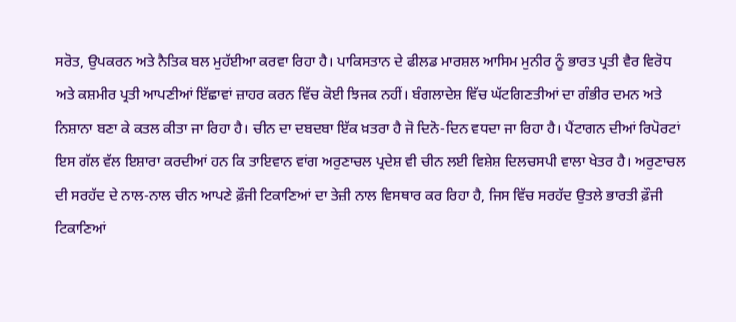ਸਰੋਤ, ਉਪਕਰਨ ਅਤੇ ਨੈਤਿਕ ਬਲ ਮੁਹੱਈਆ ਕਰਵਾ ਰਿਹਾ ਹੈ। ਪਾਕਿਸਤਾਨ ਦੇ ਫੀਲਡ ਮਾਰਸ਼ਲ ਆਸਿਮ ਮੁਨੀਰ ਨੂੰ ਭਾਰਤ ਪ੍ਰਤੀ ਵੈਰ ਵਿਰੋਧ ਅਤੇ ਕਸ਼ਮੀਰ ਪ੍ਰਤੀ ਆਪਣੀਆਂ ਇੱਛਾਵਾਂ ਜ਼ਾਹਰ ਕਰਨ ਵਿੱਚ ਕੋਈ ਝਿਜਕ ਨਹੀਂ। ਬੰਗਲਾਦੇਸ਼ ਵਿੱਚ ਘੱਟਗਿਣਤੀਆਂ ਦਾ ਗੰਭੀਰ ਦਮਨ ਅਤੇ ਨਿਸ਼ਾਨਾ ਬਣਾ ਕੇ ਕਤਲ ਕੀਤਾ ਜਾ ਰਿਹਾ ਹੈ। ਚੀਨ ਦਾ ਦਬਦਬਾ ਇੱਕ ਖ਼ਤਰਾ ਹੈ ਜੋ ਦਿਨੋ-ਦਿਨ ਵਧਦਾ ਜਾ ਰਿਹਾ ਹੈ। ਪੈਂਟਾਗਨ ਦੀਆਂ ਰਿਪੋਰਟਾਂ ਇਸ ਗੱਲ ਵੱਲ ਇਸ਼ਾਰਾ ਕਰਦੀਆਂ ਹਨ ਕਿ ਤਾਇਵਾਨ ਵਾਂਗ ਅਰੁਣਾਚਲ ਪ੍ਰਦੇਸ਼ ਵੀ ਚੀਨ ਲਈ ਵਿਸ਼ੇਸ਼ ਦਿਲਚਸਪੀ ਵਾਲਾ ਖੇਤਰ ਹੈ। ਅਰੁਣਾਚਲ ਦੀ ਸਰਹੱਦ ਦੇ ਨਾਲ-ਨਾਲ ਚੀਨ ਆਪਣੇ ਫ਼ੌਜੀ ਟਿਕਾਣਿਆਂ ਦਾ ਤੇਜ਼ੀ ਨਾਲ ਵਿਸਥਾਰ ਕਰ ਰਿਹਾ ਹੈ, ਜਿਸ ਵਿੱਚ ਸਰਹੱਦ ਉਤਲੇ ਭਾਰਤੀ ਫ਼ੌਜੀ ਟਿਕਾਣਿਆਂ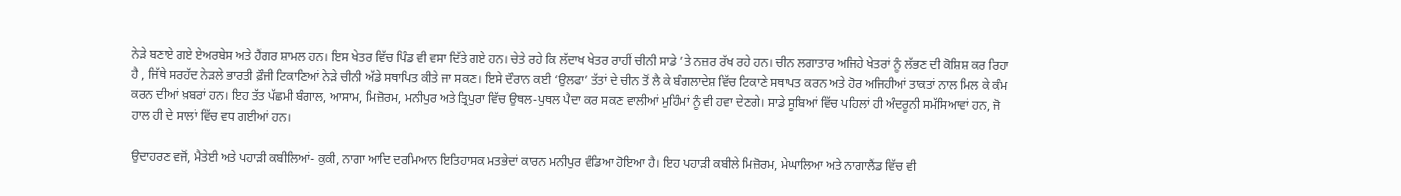ਨੇੜੇ ਬਣਾਏ ਗਏ ਏਅਰਬੇਸ ਅਤੇ ਹੈਂਗਰ ਸ਼ਾਮਲ ਹਨ। ਇਸ ਖੇਤਰ ਵਿੱਚ ਪਿੰਡ ਵੀ ਵਸਾ ਦਿੱਤੇ ਗਏ ਹਨ। ਚੇਤੇ ਰਹੇ ਕਿ ਲੱਦਾਖ ਖੇਤਰ ਰਾਹੀਂ ਚੀਨੀ ਸਾਡੇ ’ਤੇ ਨਜ਼ਰ ਰੱਖ ਰਹੇ ਹਨ। ਚੀਨ ਲਗਾਤਾਰ ਅਜਿਹੇ ਖੇਤਰਾਂ ਨੂੰ ਲੱਭਣ ਦੀ ਕੋਸ਼ਿਸ਼ ਕਰ ਰਿਹਾ ਹੈ , ਜਿੱਥੇ ਸਰਹੱਦ ਨੇੜਲੇ ਭਾਰਤੀ ਫ਼ੌਜੀ ਟਿਕਾਣਿਆਂ ਨੇੜੇ ਚੀਨੀ ਅੱਡੇ ਸਥਾਪਿਤ ਕੀਤੇ ਜਾ ਸਕਣ। ਇਸੇ ਦੌਰਾਨ ਕਈ ‘ਉਲਫਾ’ ਤੱਤਾਂ ਦੇ ਚੀਨ ਤੋਂ ਲੈ ਕੇ ਬੰਗਲਾਦੇਸ਼ ਵਿੱਚ ਟਿਕਾਣੇ ਸਥਾਪਤ ਕਰਨ ਅਤੇ ਹੋਰ ਅਜਿਹੀਆਂ ਤਾਕਤਾਂ ਨਾਲ ਮਿਲ ਕੇ ਕੰਮ ਕਰਨ ਦੀਆਂ ਖ਼ਬਰਾਂ ਹਨ। ਇਹ ਤੱਤ ਪੱਛਮੀ ਬੰਗਾਲ, ਆਸਾਮ, ਮਿਜ਼ੋਰਮ, ਮਨੀਪੁਰ ਅਤੇ ਤ੍ਰਿਪੁਰਾ ਵਿੱਚ ਉਥਲ-ਪੁਥਲ ਪੈਦਾ ਕਰ ਸਕਣ ਵਾਲੀਆਂ ਮੁਹਿੰਮਾਂ ਨੂੰ ਵੀ ਹਵਾ ਦੇਣਗੇ। ਸਾਡੇ ਸੂਬਿਆਂ ਵਿੱਚ ਪਹਿਲਾਂ ਹੀ ਅੰਦਰੂਨੀ ਸਮੱਸਿਆਵਾਂ ਹਨ, ਜੋ ਹਾਲ ਹੀ ਦੇ ਸਾਲਾਂ ਵਿੱਚ ਵਧ ਗਈਆਂ ਹਨ।

ਉਦਾਹਰਣ ਵਜੋਂ, ਮੈਤੇਈ ਅਤੇ ਪਹਾੜੀ ਕਬੀਲਿਆਂ- ਕੁਕੀ, ਨਾਗਾ ਆਦਿ ਦਰਮਿਆਨ ਇਤਿਹਾਸਕ ਮਤਭੇਦਾਂ ਕਾਰਨ ਮਨੀਪੁਰ ਵੰਡਿਆ ਹੋਇਆ ਹੈ। ਇਹ ਪਹਾੜੀ ਕਬੀਲੇ ਮਿਜ਼ੋਰਮ, ਮੇਘਾਲਿਆ ਅਤੇ ਨਾਗਾਲੈਂਡ ਵਿੱਚ ਵੀ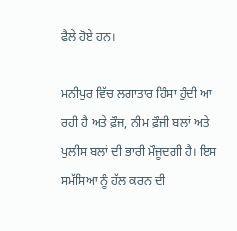ਫੈਲੇ ਹੋਏ ਹਨ।

ਮਨੀਪੁਰ ਵਿੱਚ ਲਗਾਤਾਰ ਹਿੰਸਾ ਹੁੰਦੀ ਆ ਰਹੀ ਹੈ ਅਤੇ ਫ਼ੌਜ, ਨੀਮ ਫ਼ੌਜੀ ਬਲਾਂ ਅਤੇ ਪੁਲੀਸ ਬਲਾਂ ਦੀ ਭਾਰੀ ਮੌਜੂਦਗੀ ਹੈ। ਇਸ ਸਮੱਸਿਆ ਨੂੰ ਹੱਲ ਕਰਨ ਦੀ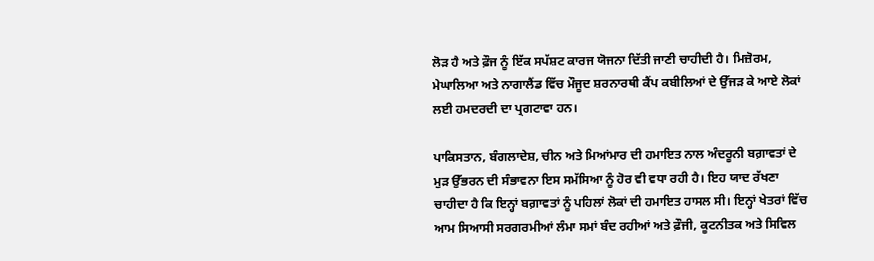ਲੋੜ ਹੈ ਅਤੇ ਫ਼ੌਜ ਨੂੰ ਇੱਕ ਸਪੱਸ਼ਟ ਕਾਰਜ ਯੋਜਨਾ ਦਿੱਤੀ ਜਾਣੀ ਚਾਹੀਦੀ ਹੈ। ਮਿਜ਼ੋਰਮ, ਮੇਘਾਲਿਆ ਅਤੇ ਨਾਗਾਲੈਂਡ ਵਿੱਚ ਮੌਜੂਦ ਸ਼ਰਨਾਰਥੀ ਕੈਂਪ ਕਬੀਲਿਆਂ ਦੇ ਉੱਜੜ ਕੇ ਆਏ ਲੋਕਾਂ ਲਈ ਹਮਦਰਦੀ ਦਾ ਪ੍ਰਗਟਾਵਾ ਹਨ।

ਪਾਕਿਸਤਾਨ, ਬੰਗਲਾਦੇਸ਼, ਚੀਨ ਅਤੇ ਮਿਆਂਮਾਰ ਦੀ ਹਮਾਇਤ ਨਾਲ ਅੰਦਰੂਨੀ ਬਗ਼ਾਵਤਾਂ ਦੇ ਮੁੜ ਉੱਭਰਨ ਦੀ ਸੰਭਾਵਨਾ ਇਸ ਸਮੱਸਿਆ ਨੂੰ ਹੋਰ ਵੀ ਵਧਾ ਰਹੀ ਹੈ। ਇਹ ਯਾਦ ਰੱਖਣਾ ਚਾਹੀਦਾ ਹੈ ਕਿ ਇਨ੍ਹਾਂ ਬਗ਼ਾਵਤਾਂ ਨੂੰ ਪਹਿਲਾਂ ਲੋਕਾਂ ਦੀ ਹਮਾਇਤ ਹਾਸਲ ਸੀ। ਇਨ੍ਹਾਂ ਖੇਤਰਾਂ ਵਿੱਚ ਆਮ ਸਿਆਸੀ ਸਰਗਰਮੀਆਂ ਲੰਮਾ ਸਮਾਂ ਬੰਦ ਰਹੀਆਂ ਅਤੇ ਫ਼ੌਜੀ, ਕੂਟਨੀਤਕ ਅਤੇ ਸਿਵਿਲ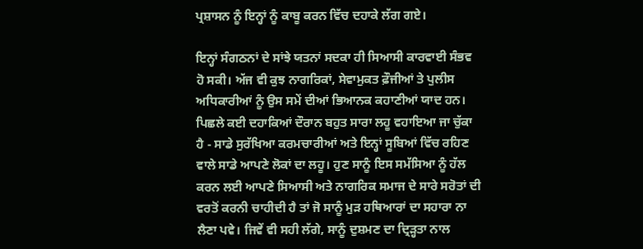ਪ੍ਰਸ਼ਾਸਨ ਨੂੰ ਇਨ੍ਹਾਂ ਨੂੰ ਕਾਬੂ ਕਰਨ ਵਿੱਚ ਦਹਾਕੇ ਲੱਗ ਗਏ।

ਇਨ੍ਹਾਂ ਸੰਗਠਨਾਂ ਦੇ ਸਾਂਝੇ ਯਤਨਾਂ ਸਦਕਾ ਹੀ ਸਿਆਸੀ ਕਾਰਵਾਈ ਸੰਭਵ ਹੋ ਸਕੀ। ਅੱਜ ਵੀ ਕੁਝ ਨਾਗਰਿਕਾਂ, ਸੇਵਾਮੁਕਤ ਫ਼ੌਜੀਆਂ ਤੇ ਪੁਲੀਸ ਅਧਿਕਾਰੀਆਂ ਨੂੰ ਉਸ ਸਮੇਂ ਦੀਆਂ ਭਿਆਨਕ ਕਹਾਣੀਆਂ ਯਾਦ ਹਨ। ਪਿਛਲੇ ਕਈ ਦਹਾਕਿਆਂ ਦੌਰਾਨ ਬਹੁਤ ਸਾਰਾ ਲਹੂ ਵਹਾਇਆ ਜਾ ਚੁੱਕਾ ਹੈ - ਸਾਡੇ ਸੁਰੱਖਿਆ ਕਰਮਚਾਰੀਆਂ ਅਤੇ ਇਨ੍ਹਾਂ ਸੂਬਿਆਂ ਵਿੱਚ ਰਹਿਣ ਵਾਲੇ ਸਾਡੇ ਆਪਣੇ ਲੋਕਾਂ ਦਾ ਲਹੂ। ਹੁਣ ਸਾਨੂੰ ਇਸ ਸਮੱਸਿਆ ਨੂੰ ਹੱਲ ਕਰਨ ਲਈ ਆਪਣੇ ਸਿਆਸੀ ਅਤੇ ਨਾਗਰਿਕ ਸਮਾਜ ਦੇ ਸਾਰੇ ਸਰੋਤਾਂ ਦੀ ਵਰਤੋਂ ਕਰਨੀ ਚਾਹੀਦੀ ਹੈ ਤਾਂ ਜੋ ਸਾਨੂੰ ਮੁੜ ਹਥਿਆਰਾਂ ਦਾ ਸਹਾਰਾ ਨਾ ਲੈਣਾ ਪਵੇ। ਜਿਵੇਂ ਵੀ ਸਹੀ ਲੱਗੇ, ਸਾਨੂੰ ਦੁਸ਼ਮਣ ਦਾ ਦ੍ਰਿੜ੍ਹਤਾ ਨਾਲ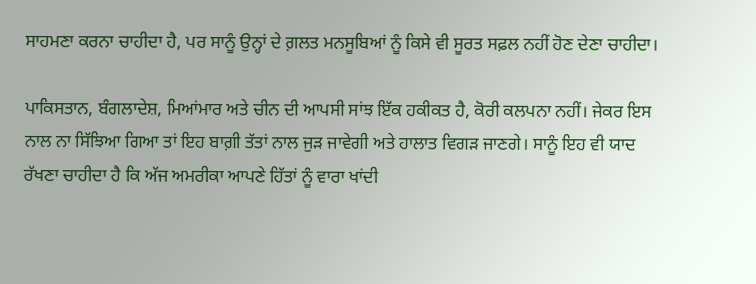ਸਾਹਮਣਾ ਕਰਨਾ ਚਾਹੀਦਾ ਹੈ, ਪਰ ਸਾਨੂੰ ਉਨ੍ਹਾਂ ਦੇ ਗ਼ਲਤ ਮਨਸੂਬਿਆਂ ਨੂੰ ਕਿਸੇ ਵੀ ਸੂਰਤ ਸਫ਼ਲ ਨਹੀਂ ਹੋਣ ਦੇਣਾ ਚਾਹੀਦਾ।

ਪਾਕਿਸਤਾਨ, ਬੰਗਲਾਦੇਸ਼, ਮਿਆਂਮਾਰ ਅਤੇ ਚੀਨ ਦੀ ਆਪਸੀ ਸਾਂਝ ਇੱਕ ਹਕੀਕਤ ਹੈ, ਕੋਰੀ ਕਲਪਨਾ ਨਹੀਂ। ਜੇਕਰ ਇਸ ਨਾਲ ਨਾ ਸਿੱਝਿਆ ਗਿਆ ਤਾਂ ਇਹ ਬਾਗ਼ੀ ਤੱਤਾਂ ਨਾਲ ਜੁੜ ਜਾਵੇਗੀ ਅਤੇ ਹਾਲਾਤ ਵਿਗੜ ਜਾਣਗੇ। ਸਾਨੂੰ ਇਹ ਵੀ ਯਾਦ ਰੱਖਣਾ ਚਾਹੀਦਾ ਹੈ ਕਿ ਅੱਜ ਅਮਰੀਕਾ ਆਪਣੇ ਹਿੱਤਾਂ ਨੂੰ ਵਾਰਾ ਖਾਂਦੀ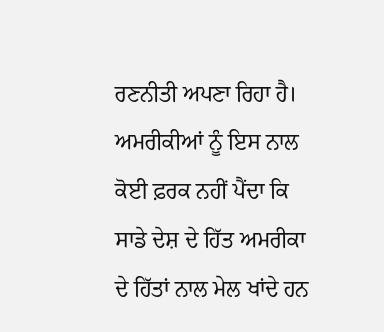ਰਣਨੀਤੀ ਅਪਣਾ ਰਿਹਾ ਹੈ। ਅਮਰੀਕੀਆਂ ਨੂੰ ਇਸ ਨਾਲ ਕੋਈ ਫ਼ਰਕ ਨਹੀਂ ਪੈਂਦਾ ਕਿ ਸਾਡੇ ਦੇਸ਼ ਦੇ ਹਿੱਤ ਅਮਰੀਕਾ ਦੇ ਹਿੱਤਾਂ ਨਾਲ ਮੇਲ ਖਾਂਦੇ ਹਨ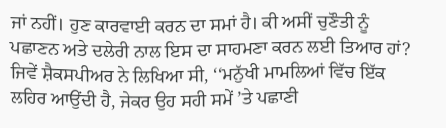ਜਾਂ ਨਹੀਂ। ਹੁਣ ਕਾਰਵਾਈ ਕਰਨ ਦਾ ਸਮਾਂ ਹੈ। ਕੀ ਅਸੀਂ ਚੁਣੌਤੀ ਨੂੰ ਪਛਾਣਨ ਅਤੇ ਦਲੇਰੀ ਨਾਲ ਇਸ ਦਾ ਸਾਹਮਣਾ ਕਰਨ ਲਈ ਤਿਆਰ ਹਾਂ? ਜਿਵੇਂ ਸ਼ੈਕਸਪੀਅਰ ਨੇ ਲਿਖਿਆ ਸੀ, ‘‘ਮਨੁੱਖੀ ਮਾਮਲਿਆਂ ਵਿੱਚ ਇੱਕ ਲਹਿਰ ਆਉਂਦੀ ਹੈ, ਜੇਕਰ ਉਹ ਸਹੀ ਸਮੇਂ ’ਤੇ ਪਛਾਣੀ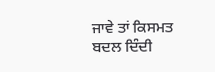ਜਾਵੇ ਤਾਂ ਕਿਸਮਤ ਬਦਲ ਦਿੰਦੀ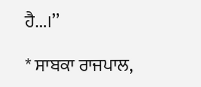ਹੈ...।’’

* ਸਾਬਕਾ ਰਾਜਪਾਲ,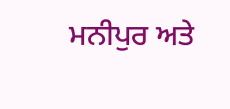ਮਨੀਪੁਰ ਅਤੇ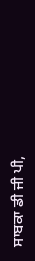ਸਾਬਕਾ ਡੀ ਜੀ ਪੀ,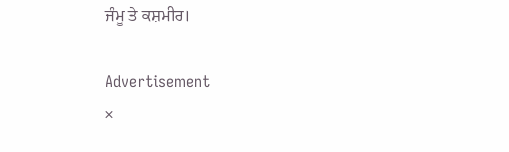ਜੰਮੂ ਤੇ ਕਸ਼ਮੀਰ।

Advertisement
×